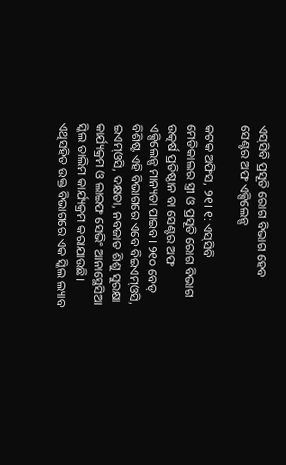ଏସ୍‌ସିବି ପ୍ରସୂତି ରୋଗ ବିଭାଗ ହେବ ସେଣ୍ଟର ଅଫ ଏକ୍ସିଲେନ୍ସ

କଟକ ଅଫିସ, ୨୧। ୧: ଏସ୍‌ସିବି ମେଡିକାଲର ସ୍ତ୍ରୀ ଓ ପ୍ରସୂତି ରୋଗ ବିଭାଗ ଉତ୍କର୍ଷ ପ୍ରତିଷ୍ଠାନ ବା ସେଣ୍ଟର ଅଫ ଏକ୍ସିଲେନ୍ସ ମାନ୍ୟତା ପାଇବ। ୨୧୦ ବେଡ୍‌ ବିଶିଷ୍ଟ ଏହି ବିଭାଗରେ ଏବେ ବିଇଏମ୍‌ଓସି, ଇଏମ୍‌ଓସି, ଦକ୍ଷତା, ନବଜାତ ଶିଶୁ ସୁରକ୍ଷା କାର୍ଯ୍ୟକ୍ରମ ଓ ଲାଇଫ ସେଭିଂ ଆନାସ୍ଥେସିଆ ସ୍କିଲ ତାଲିମ କାର୍ଯ୍ୟକ୍ରମ କରାଯାଉଛି। ଏଥିସହିତ ଉକ୍ତ ବିଭାଗରେ ଏକ ସ୍କିଲ ଲ୍ୟାବ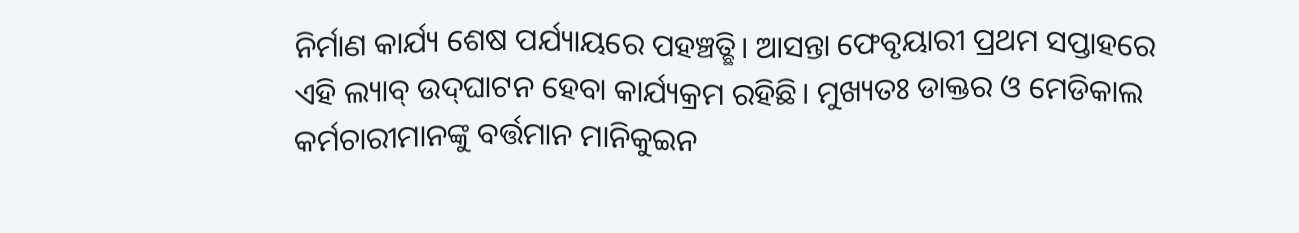ନିର୍ମାଣ କାର୍ଯ୍ୟ ଶେଷ ପର୍ଯ୍ୟାୟରେ ପହଞ୍ଚତ୍ଛି। ଆସନ୍ତା ଫେବୃୟାରୀ ପ୍ରଥମ ସପ୍ତାହରେ ଏହି ଲ୍ୟାବ୍‌ ଉଦ୍‌ଘାଟନ ହେବା କାର୍ଯ୍ୟକ୍ରମ ରହିଛି। ମୁଖ୍ୟତଃ ଡାକ୍ତର ଓ ମେଡିକାଲ କର୍ମଚାରୀମାନଙ୍କୁ ବର୍ତ୍ତମାନ ମାନିକୁଇନ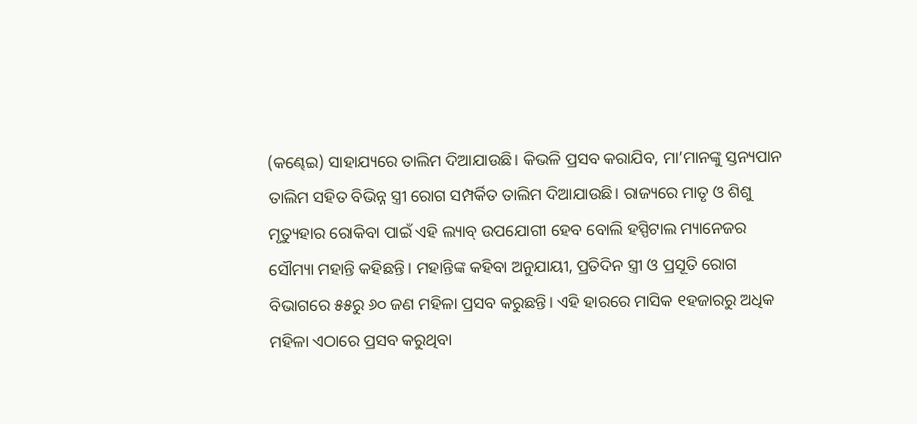(କଣ୍ଢେଇ) ସାହାଯ୍ୟରେ ତାଲିମ ଦିଆଯାଉଛି। କିଭଳି ପ୍ରସବ କରାଯିବ, ମା’ମାନଙ୍କୁ ସ୍ତନ୍ୟପାନ ତାଲିମ ସହିତ ବିଭିନ୍ନ ସ୍ତ୍ରୀ ରୋଗ ସମ୍ପର୍କିତ ତାଲିମ ଦିଆଯାଉଛି। ରାଜ୍ୟରେ ମାତୃ ଓ ଶିଶୁ ମୃତ୍ୟୁହାର ରୋକିବା ପାଇଁ ଏହି ଲ୍ୟାବ୍‌ ଉପଯୋଗୀ ହେବ ବୋଲି ହସ୍ପିଟାଲ ମ୍ୟାନେଜର ସୌମ୍ୟା ମହାନ୍ତି କହିଛନ୍ତି। ମହାନ୍ତିଙ୍କ କହିବା ଅନୁଯାୟୀ, ପ୍ରତିଦିନ ସ୍ତ୍ରୀ ଓ ପ୍ରସୂତି ରୋଗ ବିଭାଗରେ ୫୫ରୁ ୬୦ ଜଣ ମହିଳା ପ୍ରସବ କରୁଛନ୍ତି। ଏହି ହାରରେ ମାସିକ ୧ହଜାରରୁ ଅଧିକ ମହିଳା ଏଠାରେ ପ୍ରସବ କରୁଥିବା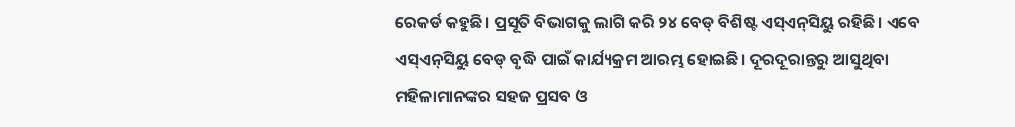ରେକର୍ଡ କହୁଛି। ପ୍ରସୂତି ବିଭାଗକୁ ଲାଗି କରି ୨୪ ବେଡ୍‌ ବିଶିଷ୍ଟ ଏସ୍‌ଏନ୍‌ସିୟୁ ରହିଛି। ଏବେ ଏସ୍‌ଏନ୍‌ସିୟୁ ବେଡ୍‌ ବୃଦ୍ଧି ପାଇଁ କାର୍ଯ୍ୟକ୍ରମ ଆରମ୍ଭ ହୋଇଛି। ଦୂରଦୂରାନ୍ତରୁ ଆସୁଥିବା ମହିଳାମାନଙ୍କର ସହଜ ପ୍ରସବ ଓ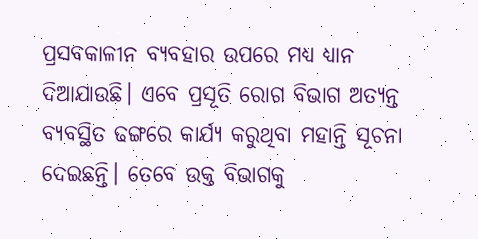ପ୍ରସବକାଳୀନ ବ୍ୟବହାର ଉପରେ ମଧ୍ୟ ଧ୍ୟାନ ଦିଆଯାଉଛି। ଏବେ ପ୍ରସୂତି ରୋଗ ବିଭାଗ ଅତ୍ୟନ୍ତ ବ୍ୟବସ୍ଥିତ ଢଙ୍ଗରେ କାର୍ଯ୍ୟ କରୁଥିବା ମହାନ୍ତି ସୂଚନା ଦେଇଛନ୍ତି। ତେବେ ଉକ୍ତ ବିଭାଗକୁ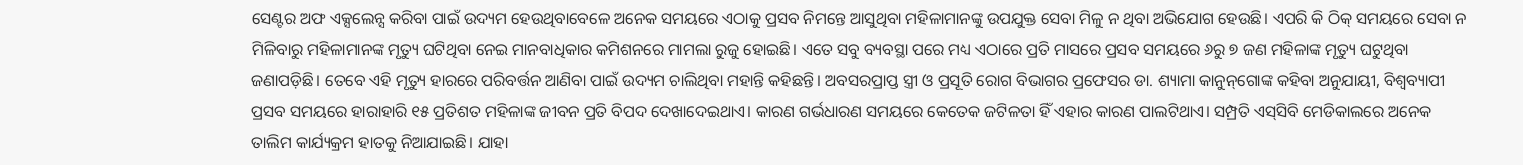ସେଣ୍ଟର ଅଫ ଏକ୍ସଲେନ୍ସ କରିବା ପାଇଁ ଉଦ୍ୟମ ହେଉଥିବାବେଳେ ଅନେକ ସମୟରେ ଏଠାକୁ ପ୍ରସବ ନିମନ୍ତେ ଆସୁଥିବା ମହିଳାମାନଙ୍କୁ ଉପଯୁକ୍ତ ସେବା ମିଳୁ ନ ଥିବା ଅଭିଯୋଗ ହେଉଛି। ଏପରି କି ଠିକ୍‌ ସମୟରେ ସେବା ନ ମିଳିବାରୁ ମହିଳାମାନଙ୍କ ମୃତ୍ୟୁ ଘଟିଥିବା ନେଇ ମାନବାଧିକାର କମିଶନରେ ମାମଲା ରୁଜୁ ହୋଇଛି। ଏତେ ସବୁ ବ୍ୟବସ୍ଥା ପରେ ମଧ୍ୟ ଏଠାରେ ପ୍ରତି ମାସରେ ପ୍ରସବ ସମୟରେ ୬ରୁ ୭ ଜଣ ମହିଳାଙ୍କ ମୃତ୍ୟୁ ଘଟୁଥିବା ଜଣାପଡ଼ିଛି। ତେବେ ଏହି ମୃତ୍ୟୁ ହାରରେ ପରିବର୍ତ୍ତନ ଆଣିବା ପାଇଁ ଉଦ୍ୟମ ଚାଲିଥିବା ମହାନ୍ତି କହିଛନ୍ତି। ଅବସରପ୍ରାପ୍ତ ସ୍ତ୍ରୀ ଓ ପ୍ରସୂତି ରୋଗ ବିଭାଗର ପ୍ରଫେସର ଡା. ଶ୍ୟାମା କାନୁନ୍‌ଗୋଙ୍କ କହିବା ଅନୁଯାୟୀ, ବିଶ୍ୱବ୍ୟାପୀ ପ୍ରସବ ସମୟରେ ହାରାହାରି ୧୫ ପ୍ରତିଶତ ମହିଳାଙ୍କ ଜୀବନ ପ୍ରତି ବିପଦ ଦେଖାଦେଇଥାଏ। କାରଣ ଗର୍ଭଧାରଣ ସମୟରେ କେତେକ ଜଟିଳତା ହିଁ ଏହାର କାରଣ ପାଲଟିଥାଏ। ସମ୍ପ୍ରତି ଏସ୍‌ସିବି ମେଡିକାଲରେ ଅନେକ ତାଲିମ କାର୍ଯ୍ୟକ୍ରମ ହାତକୁ ନିଆଯାଇଛି। ଯାହା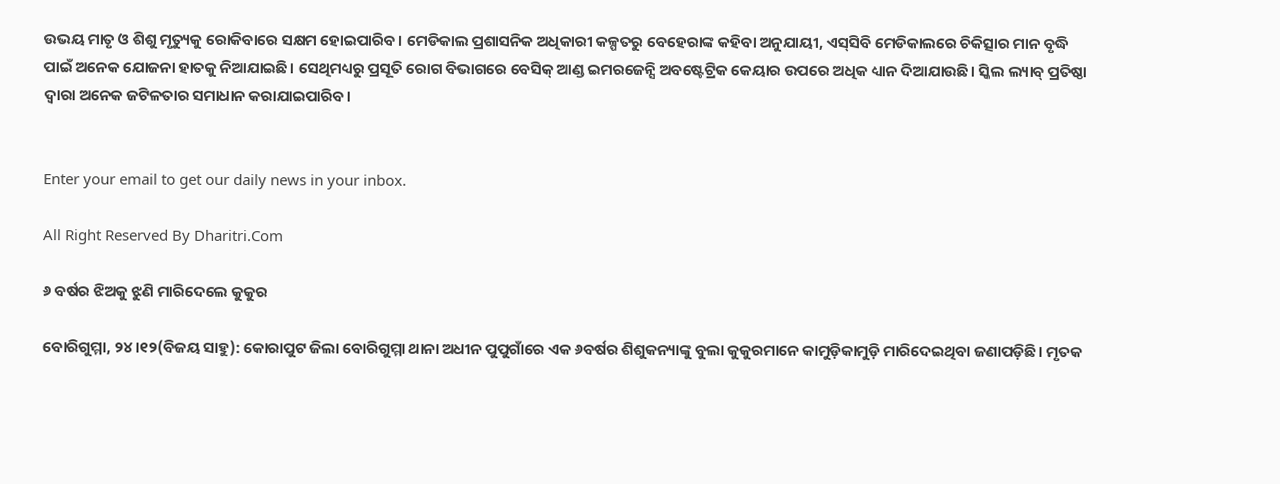ଉଭୟ ମାତୃ ଓ ଶିଶୁ ମୃତ୍ୟୁକୁ ରୋକିବାରେ ସକ୍ଷମ ହୋଇପାରିବ। ମେଡିକାଲ ପ୍ରଶାସନିକ ଅଧିକାରୀ କଳ୍ପତରୁ ବେହେରାଙ୍କ କହିବା ଅନୁଯାୟୀ, ଏସ୍‌ସିବି ମେଡିକାଲରେ ଚିକିତ୍ସାର ମାନ ବୃଦ୍ଧି ପାଇଁ ଅନେକ ଯୋଜନା ହାତକୁ ନିଆଯାଇଛି। ସେଥିମଧ୍ୟରୁ ପ୍ରସୂତି ରୋଗ ବିଭାଗରେ ବେସିକ୍‌ ଆଣ୍ଡ ଇମରଜେନ୍ସି ଅବଷ୍ଟେଟ୍ରିକ କେୟାର ଉପରେ ଅଧିକ ଧ୍ୟାନ ଦିଆଯାଉଛି। ସ୍କିଲ ଲ୍ୟାବ୍‌ ପ୍ରତିଷ୍ଠା ଦ୍ୱାରା ଅନେକ ଜଟିଳତାର ସମାଧାନ କରାଯାଇପାରିବ।


Enter your email to get our daily news in your inbox.

All Right Reserved By Dharitri.Com

୬ ବର୍ଷର ଝିଅକୁ ଝୁଣି ମାରିଦେଲେ କୁକୁର

ବୋରିଗୁମ୍ମା, ୨୪।୧୨(ବିଜୟ ସାହୁ): କୋରାପୁଟ ଜିଲା ବୋରିଗୁମ୍ମା ଥାନା ଅଧୀନ ପୁପୁଗାଁରେ ଏକ ୬ବର୍ଷର ଶିଶୁକନ୍ୟାଙ୍କୁ ବୁଲା କୁକୁରମାନେ କାମୁଡ଼ିକାମୁଡ଼ି ମାରିଦେଇଥିବା ଜଣାପଡ଼ିଛି। ମୃତକ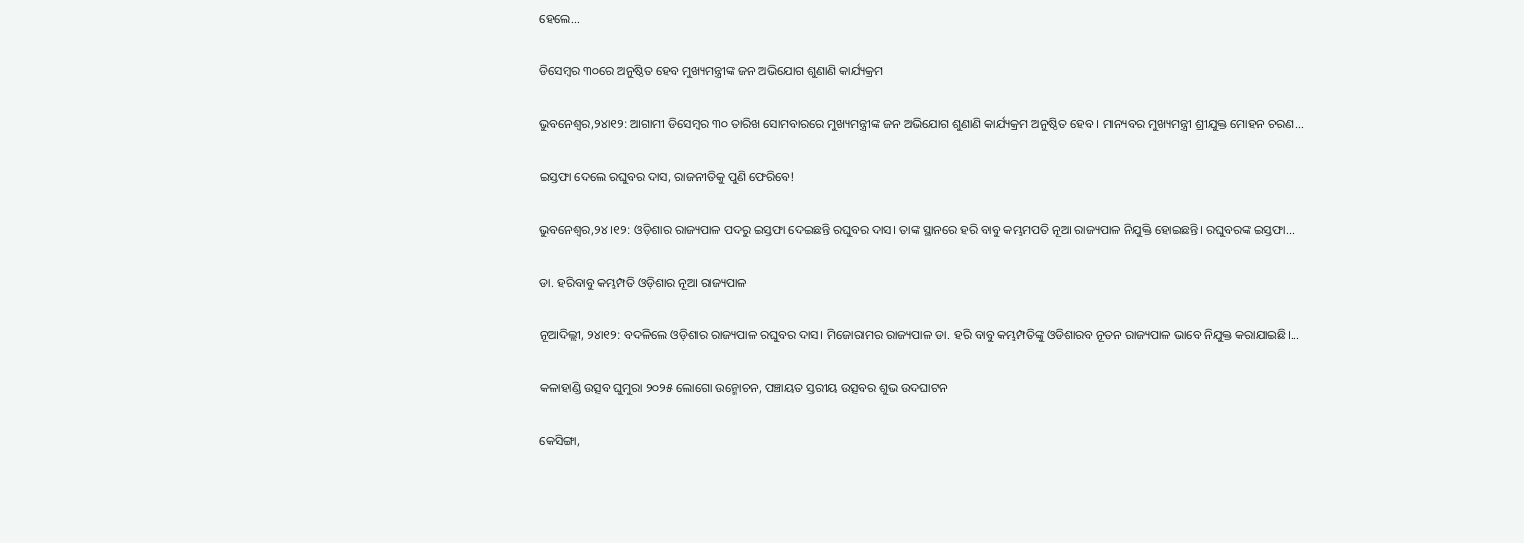ହେଲେ...

ଡିସେମ୍ବର ୩୦ରେ ଅନୁଷ୍ଠିତ ହେବ ମୁଖ୍ୟମନ୍ତ୍ରୀଙ୍କ ଜନ ଅଭିଯୋଗ ଶୁଣାଣି କାର୍ଯ୍ୟକ୍ରମ

ଭୁବନେଶ୍ୱର,୨୪ା୧୨: ଆଗାମୀ ଡିସେମ୍ବର ୩୦ ତାରିଖ ସୋମବାରରେ ମୁଖ୍ୟମନ୍ତ୍ରୀଙ୍କ ଜନ ଅଭିଯୋଗ ଶୁଣାଣି କାର୍ଯ୍ୟକ୍ରମ ଅନୁଷ୍ଠିତ ହେବ । ମାନ୍ୟବର ମୁଖ୍ୟମନ୍ତ୍ରୀ ଶ୍ରୀଯୁକ୍ତ ମୋହନ ଚରଣ...

ଇସ୍ତଫା ଦେଲେ ରଘୁବର ଦାସ, ରାଜନୀତିକୁ ପୁଣି ଫେରିବେ!

ଭୁବନେଶ୍ୱର,୨୪।୧୨: ଓଡ଼ିଶାର ରାଜ୍ୟପାଳ ପଦରୁ ଇସ୍ତଫା ଦେଇଛନ୍ତି ରଘୁବର ଦାସ। ତାଙ୍କ ସ୍ଥାନରେ ହରି ବାବୁ କମ୍ଭମପତି ନୂଆ ରାଜ୍ୟପାଳ ନିଯୁକ୍ତି ହୋଇଛନ୍ତି। ରଘୁବରଙ୍କ ଇସ୍ତଫା...

ଡା. ହରିବାବୁ କମ୍ଭମ୍ପତି ଓଡ଼ିଶାର ନୂଆ ରାଜ୍ୟପାଳ

ନୂଆଦିଲ୍ଲୀ, ୨୪ା୧୨: ବଦଳିଲେ ଓଡ଼ିଶାର ରାଜ୍ୟପାଳ ରଘୁବର ଦାସ। ମିଜୋରାମର ରାଜ୍ୟପାଳ ଡା. ହରି ବାବୁ କମ୍ଭମ୍ପତିଙ୍କୁ ଓଡିଶାରବ ନୂତନ ରାଜ୍ୟପାଳ ଭାବେ ନିଯୁକ୍ତ କରାଯାଇଛି।...

କଳାହାଣ୍ଡି ଉତ୍ସବ ଘୁମୁରା ୨୦୨୫ ଲୋଗୋ ଉନ୍ମୋଚନ, ପଞ୍ଚାୟତ ସ୍ତରୀୟ ଉତ୍ସବର ଶୁଭ ଉଦଘାଟନ

କେସିଙ୍ଗା,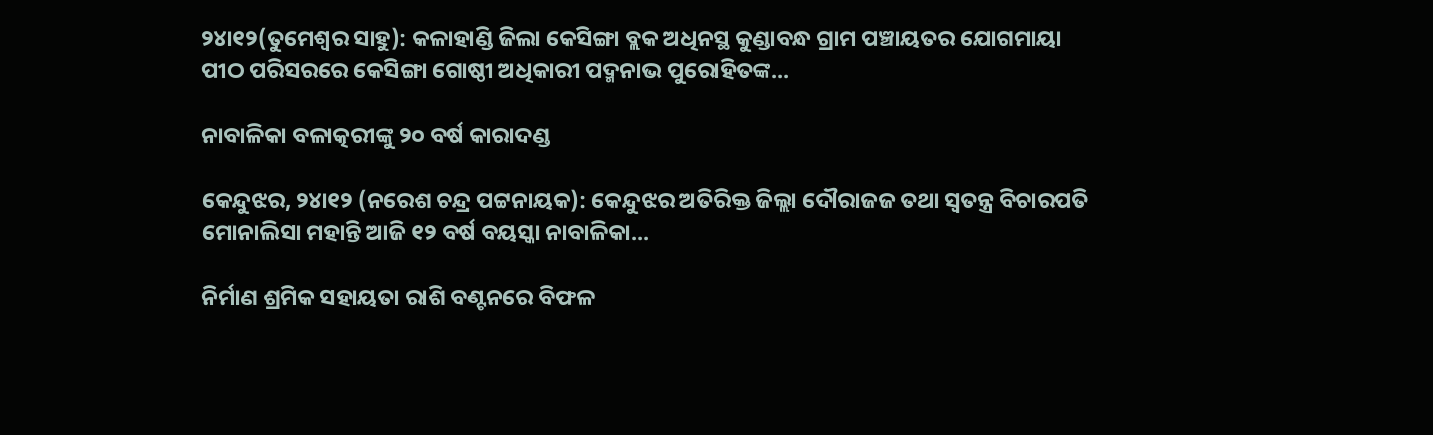୨୪ା୧୨(ତୁମେଶ୍ୱର ସାହୁ): କଳାହାଣ୍ଡି ଜିଲା କେସିଙ୍ଗା ବ୍ଲକ ଅଧିନସ୍ଥ କୁଣ୍ଡାବନ୍ଧ ଗ୍ରାମ ପଞ୍ଚାୟତର ଯୋଗମାୟା ପୀଠ ପରିସରରେ କେସିଙ୍ଗା ଗୋଷ୍ଠୀ ଅଧିକାରୀ ପଦ୍ମନାଭ ପୁରୋହିତଙ୍କ...

ନାବାଳିକା ବଳାତ୍କରୀଙ୍କୁ ୨୦ ବର୍ଷ କାରାଦଣ୍ଡ

କେନ୍ଦୁଝର, ୨୪ା୧୨ (ନରେଶ ଚନ୍ଦ୍ର ପଟ୍ଟନାୟକ): କେନ୍ଦୁଝର ଅତିରିକ୍ତ ଜିଲ୍ଲା ଦୌରାଜଜ ତଥା ସ୍ବତନ୍ତ୍ର ବିଚାରପତି ମୋନାଲିସା ମହାନ୍ତି ଆଜି ୧୨ ବର୍ଷ ବୟସ୍କା ନାବାଳିକା...

ନିର୍ମାଣ ଶ୍ରମିକ ସହାୟତା ରାଶି ବଣ୍ଟନରେ ବିଫଳ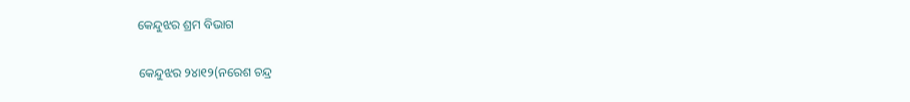କେନ୍ଦୁଝର ଶ୍ରମ ବିଭାଗ

କେନ୍ଦୁଝର ୨୪ା୧୨(ନରେଶ ଚନ୍ଦ୍ର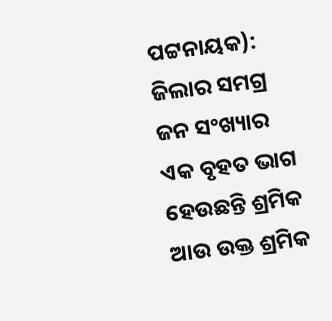ପଟ୍ଟନାୟକ): ଜିଲାର ସମଗ୍ର ଜନ ସଂଖ୍ୟାର ଏକ ବୃହତ ଭାଗ ହେଉଛନ୍ତି ଶ୍ରମିକ ଆଉ ଉକ୍ତ ଶ୍ରମିକ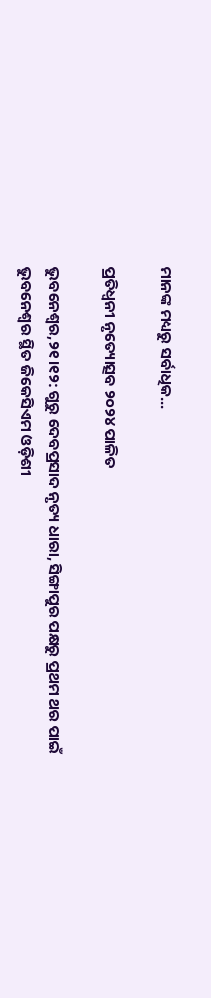ମାନଙ୍କ ମଧ୍ୟରୁ ସର୍ବାଧିକ...

ପ୍ରତିଧ୍ୱନୀ ନୃତ୍ୟୋତ୍ସବ ୨୦୨୪ ପାଳିତ

ଭୁବନେଶ୍ଵର,୨୧।୧୨: ଗୁରୁ ଦେବପ୍ରସାଦ ନୃତ୍ୟ ଧାରା, ସିଙ୍ଗାପୁର ପକ୍ଷରୁ ପ୍ରଥମ ଥର ପାଇଁ ଭୁବନେଶ୍ବର ସ୍ଥିତ ଜିକେସିଏମ ଓଡ଼ିଶୀ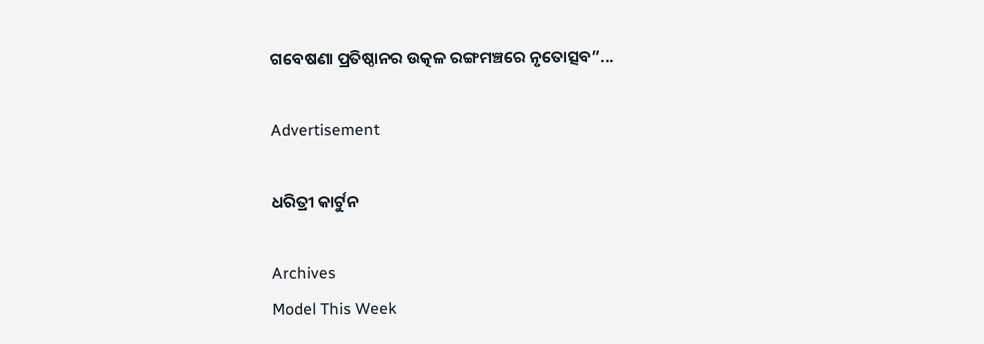ଗବେଷଣା ପ୍ରତିଷ୍ଠାନର ଉତ୍କଳ ରଙ୍ଗମଞ୍ଚରେ ନୃତୋତ୍ସବ”...

Advertisement

ଧରିତ୍ରୀ କାର୍ଟୁନ

Archives
Model This Week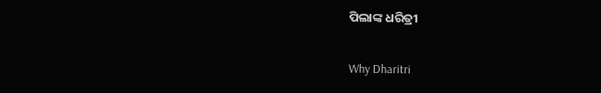ପିଲାଙ୍କ ଧରିତ୍ରୀ

Why Dharitri